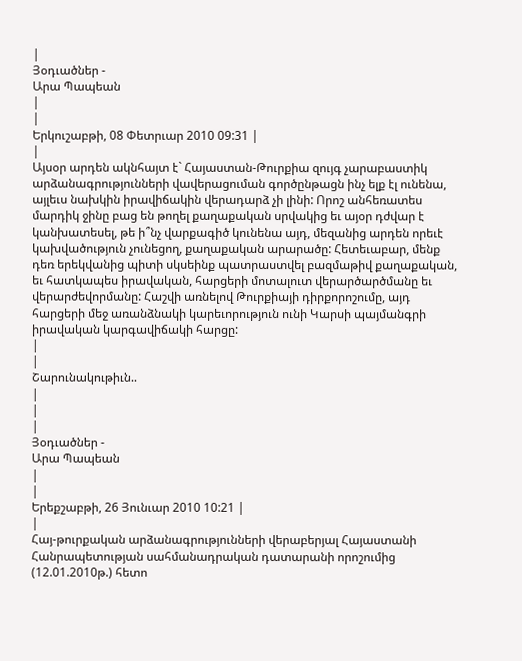|
Յօդւածներ -
Արա Պապեան
|
|
Երկուշաբթի, 08 Փետրւար 2010 09:31 |
|
Այսօր արդեն ակնհայտ է` Հայաստան-Թուրքիա զույգ չարաբաստիկ արձանագրությունների վավերացուման գործընթացն ինչ ելք էլ ունենա, այլեւս նախկին իրավիճակին վերադարձ չի լինի: Որոշ անհեռատես մարդիկ ջինը բաց են թողել քաղաքական սրվակից եւ այօր դժվար է կանխատեսել, թե ի՞նչ վարքագիծ կունենա այդ, մեզանից արդեն որեւէ կախվածություն չունեցող, քաղաքական արարածը: Հետեւաբար, մենք դեռ երեկվանից պիտի սկսեինք պատրաստվել բազմաթիվ քաղաքական, եւ հատկապես իրավական, հարցերի մոտալուտ վերարծարծմանը եւ վերարժեվորմանը: Հաշվի առնելով Թուրքիայի դիրքորոշումը, այդ հարցերի մեջ առանձնակի կարեւորություն ունի Կարսի պայմանգրի իրավական կարգավիճակի հարցը:
|
|
Շարունակութիւն..
|
|
|
Յօդւածներ -
Արա Պապեան
|
|
Երեքշաբթի, 26 Յունւար 2010 10:21 |
|
Հայ-թուրքական արձանագրությունների վերաբերյալ Հայաստանի Հանրապետության սահմանադրական դատարանի որոշումից (12.01.2010թ.) հետո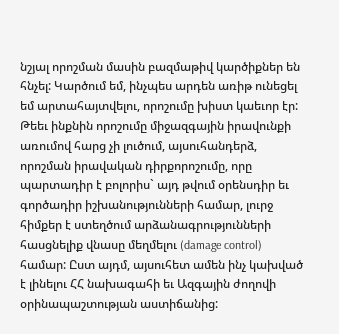նշյալ որոշման մասին բազմաթիվ կարծիքներ են հնչել: Կարծում եմ, ինչպես արդեն առիթ ունեցել եմ արտահայտվելու, որոշումը խիստ կաեւոր էր: Թեեւ ինքնին որոշումը միջազգային իրավունքի առումով հարց չի լուծում, այսուհանդերձ, որոշման իրավական դիրքորոշումը, որը պարտադիր է բոլորիս` այդ թվում օրենսդիր եւ գործադիր իշխանությունների համար, լուրջ հիմքեր է ստեղծում արձանագրությունների հասցնելիք վնասը մեղմելու (damage control) համար: Ըստ այդմ, այսուհետ ամեն ինչ կախված է լինելու ՀՀ նախագահի եւ Ազգային ժողովի օրինապաշտության աստիճանից: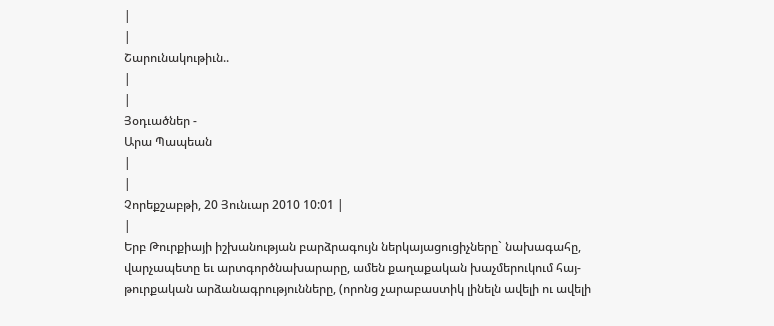|
|
Շարունակութիւն..
|
|
Յօդւածներ -
Արա Պապեան
|
|
Չորեքշաբթի, 20 Յունւար 2010 10:01 |
|
Երբ Թուրքիայի իշխանության բարձրագույն ներկայացուցիչները` նախագահը, վարչապետը եւ արտգործնախարարը, ամեն քաղաքական խաչմերուկում հայ-թուրքական արձանագրությունները, (որոնց չարաբաստիկ լինելն ավելի ու ավելի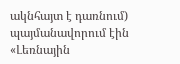ակնհայտ է դառնում) պայմանավորում էին «Լեռնային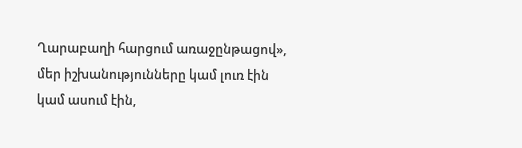Ղարաբաղի հարցում առաջընթացով», մեր իշխանությունները կամ լուռ էին կամ ասում էին,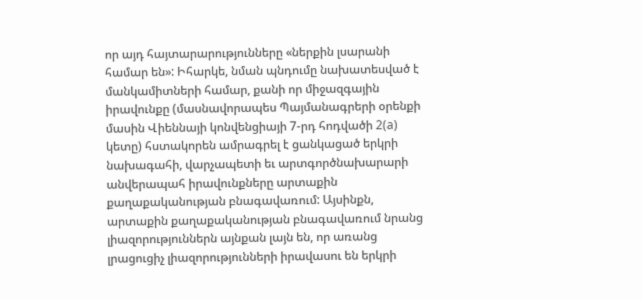որ այդ հայտարարությունները «ներքին լսարանի համար են»: Իհարկե, նման պնդումը նախատեսված է մանկամիտների համար, քանի որ միջազգային իրավունքը (մասնավորապես Պայմանագրերի օրենքի մասին Վիեննայի կոնվենցիայի 7-րդ հոդվածի 2(a) կետը) հստակորեն ամրագրել է ցանկացած երկրի նախագահի, վարչապետի եւ արտգործնախարարի անվերապահ իրավունքները արտաքին քաղաքականության բնագավառում: Այսինքն, արտաքին քաղաքականության բնագավառում նրանց լիազորություններն այնքան լայն են, որ առանց լրացուցիչ լիազորությունների իրավասու են երկրի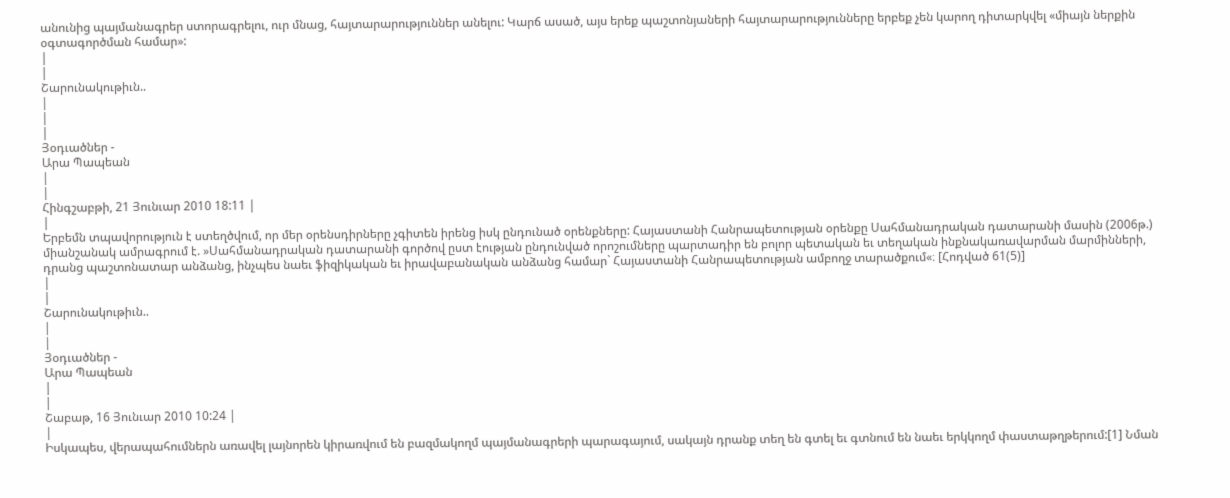անունից պայմանագրեր ստորագրելու, ուր մնաց, հայտարարություններ անելու: Կարճ ասած, այս երեք պաշտոնյաների հայտարարությունները երբեք չեն կարող դիտարկվել «միայն ներքին օգտագործման համար»:
|
|
Շարունակութիւն..
|
|
|
Յօդւածներ -
Արա Պապեան
|
|
Հինգշաբթի, 21 Յունւար 2010 18:11 |
|
Երբեմն տպավորություն է ստեղծվում, որ մեր օրենսդիրները չգիտեն իրենց իսկ ընդունած օրենքները: Հայաստանի Հանրապետության օրենքը Սահմանադրական դատարանի մասին (2006թ.) միանշանակ ամրագրում է. »Սահմանադրական դատարանի գործով ըստ էության ընդունված որոշումները պարտադիր են բոլոր պետական եւ տեղական ինքնակառավարման մարմինների, դրանց պաշտոնատար անձանց, ինչպես նաեւ ֆիզիկական եւ իրավաբանական անձանց համար` Հայաստանի Հանրապետության ամբողջ տարածքում«։ [Հոդված 61(5)]
|
|
Շարունակութիւն..
|
|
Յօդւածներ -
Արա Պապեան
|
|
Շաբաթ, 16 Յունւար 2010 10:24 |
|
Իսկապես, վերապահումներն առավել լայնորեն կիրառվում են բազմակողմ պայմանագրերի պարագայում, սակայն դրանք տեղ են գտել եւ գտնում են նաեւ երկկողմ փաստաթղթերում:[1] Նման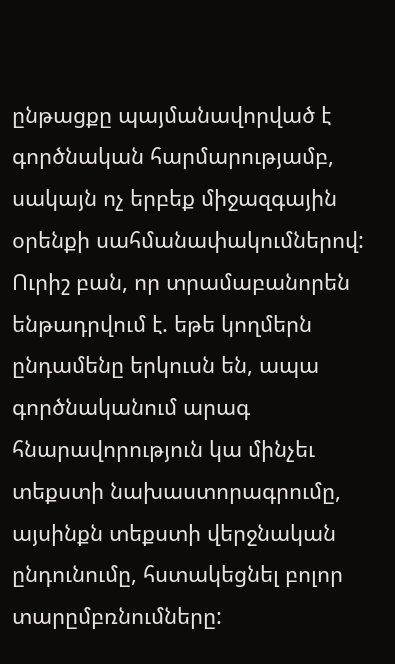ընթացքը պայմանավորված է գործնական հարմարությամբ, սակայն ոչ երբեք միջազգային օրենքի սահմանափակումներով: Ուրիշ բան, որ տրամաբանորեն ենթադրվում է. եթե կողմերն ընդամենը երկուսն են, ապա գործնականում արագ հնարավորություն կա մինչեւ տեքստի նախաստորագրումը, այսինքն տեքստի վերջնական ընդունումը, հստակեցնել բոլոր տարըմբռնումները: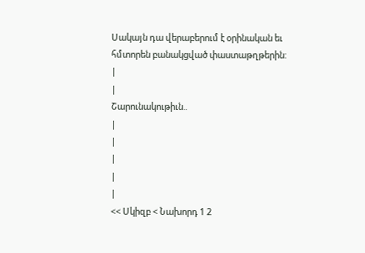Սակայն դա վերաբերում է օրինական եւ հմտորեն բանակցված փաստաթղթերին:
|
|
Շարունակութիւն..
|
|
|
|
|
<< Սկիզբ < Նախորդ 1 2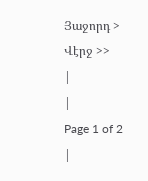Յաջորդ > Վէրջ >>
|
|
Page 1 of 2 |